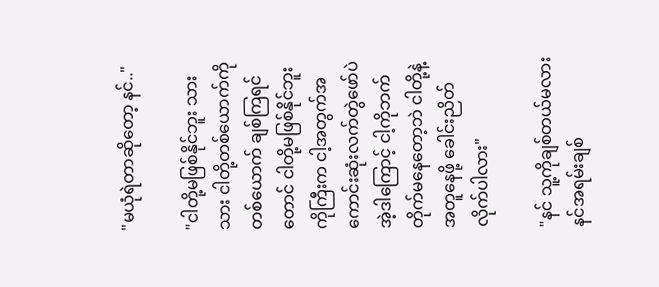"မယုံရဲတာဆိုတော့ နင်.."

"ငါတို့မဖြစ်နိုင်ဘူး သားသား ငါတို့တစ်ယောက်ကိုတစ်ယောက် ချစ်ကြရင်တောင် ငါတို့မဖြစ်နိုင်ဘူး
ကိုကြီးက ငါ့အတွက်အကောင်းဆုံးလက်တွဲဖော်ပဲ အဲ့ဒါကြောင့် ငါ့ကိုဘက်တိုက်မနေတော့ဘဲ ငါတို့နဲ့အတူနေဖို့ ခေါင်းညိတ်လိုက်ပါလား"

"နင် သူ့ကိုချစ်တယ်မလား နင်အရမ်းချစ်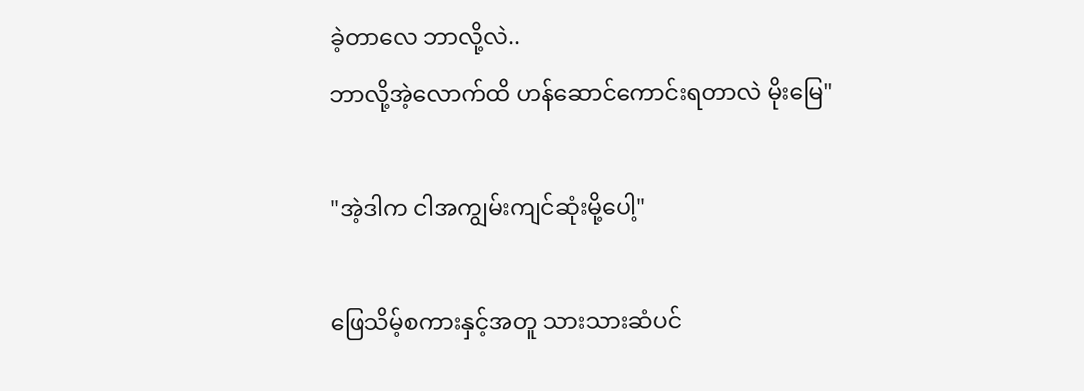ခဲ့တာလေ ဘာလို့လဲ..
ဘာလို့အဲ့လောက်ထိ ဟန်ဆောင်ကောင်းရတာလဲ မိုးမြေ"

"အဲ့ဒါက ငါအကျွမ်းကျင်ဆုံးမို့ပေါ့"

ဖြေသိမ့်စကားနှင့်အတူ သားသားဆံပင်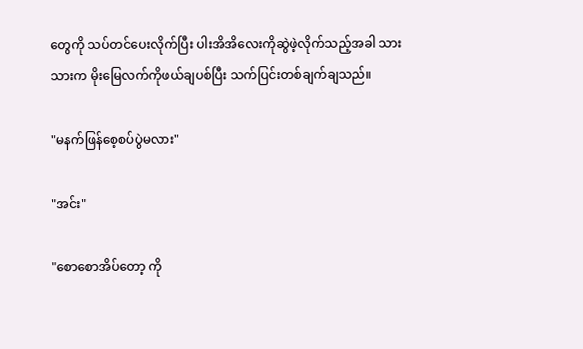တွေကို သပ်တင်ပေးလိုက်ပြီး ပါးအိအိလေးကိုဆွဲဖဲ့လိုက်သည့်အခါ သားသားက မိုးမြေလက်ကိုဖယ်ချပစ်ပြီး သက်ပြင်းတစ်ချက်ချသည်။

"မနက်ဖြန်စေ့စပ်ပွဲမလား"

"အင်း"

"စောစောအိပ်တော့ ကို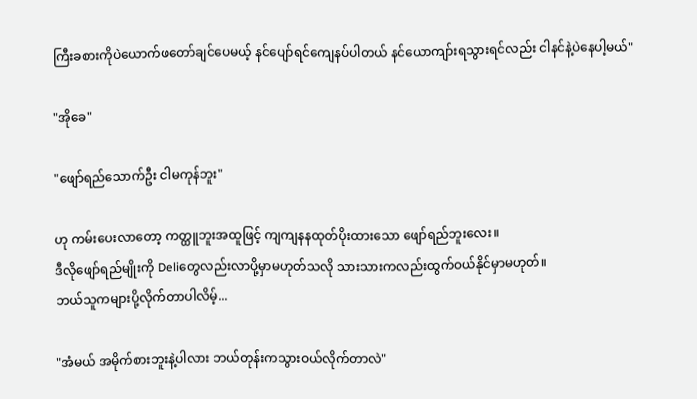ကြီးခစားကိုပဲယောက်ဖတော်ချင်ပေမယ့် နင်ပျော်ရင်ကျေနပ်ပါတယ် နင်ယောကျာ်းရသွားရင်လည်း ငါနင်နဲ့ပဲနေပါ့မယ်"

"အိုခေ"

"ဖျော်ရည်သောက်ဦး ငါမကုန်ဘူး"

ဟု ကမ်းပေးလာတော့ ကတ္ထူဘူးအထူဖြင့် ကျကျနနထုတ်ပိုးထားသော ဖျော်ရည်ဘူးလေး။
ဒီလိုဖျော်ရည်မျိုးကို Deliတွေလည်းလာပို့မှာမဟုတ်သလို သားသားကလည်းထွက်ဝယ်နိုင်မှာမဟုတ်။
ဘယ်သူကများပို့လိုက်တာပါလိမ့်...

"အံမယ် အမိုက်စားဘူးနဲ့ပါလား ဘယ်တုန်းကသွားဝယ်လိုက်တာလဲ"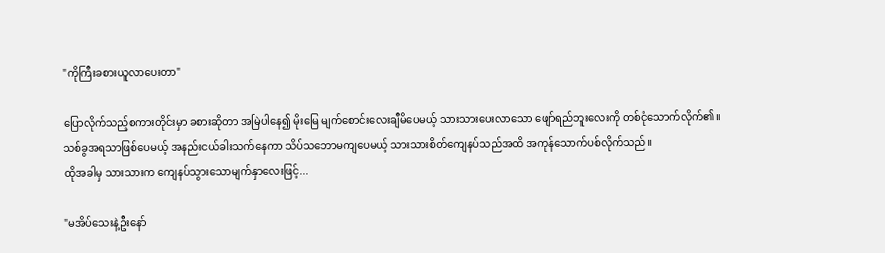"ကိုကြီးခစားယူလာပေးတာ"

ပြောလိုက်သည့်စကားတိုင်းမှာ ခစားဆိုတာ အမြဲပါနေ၍ မိုးမြေ မျက်စောင်းလေးချီမိပေမယ့် သားသားပေးလာသော ဖျော်ရည်ဘူးလေးကို တစ်ငုံသောက်လိုက်၏။
သစ်ခွအရသာဖြစ်ပေမယ့် အနည်းငယ်ခါးသက်နေကာ သိပ်သဘောမကျပေမယ့် သားသားစိတ်ကျေနပ်သည်အထိ အကုန်သောက်ပစ်လိုက်သည်။
ထိုအခါမှ သားသားက ကျေနပ်သွားသောမျက်နှာလေးဖြင့်...

"မအိပ်သေးနဲ့ဦးနော်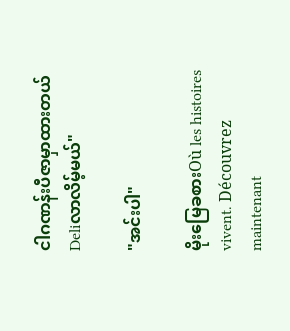ငါဂဏန်းပီဇာမှာထားတယ် Deliလာလိမ့်မယ်"

"အင်းပါ"

မိုးမြေခစားOù les histoires vivent. Découvrez maintenant